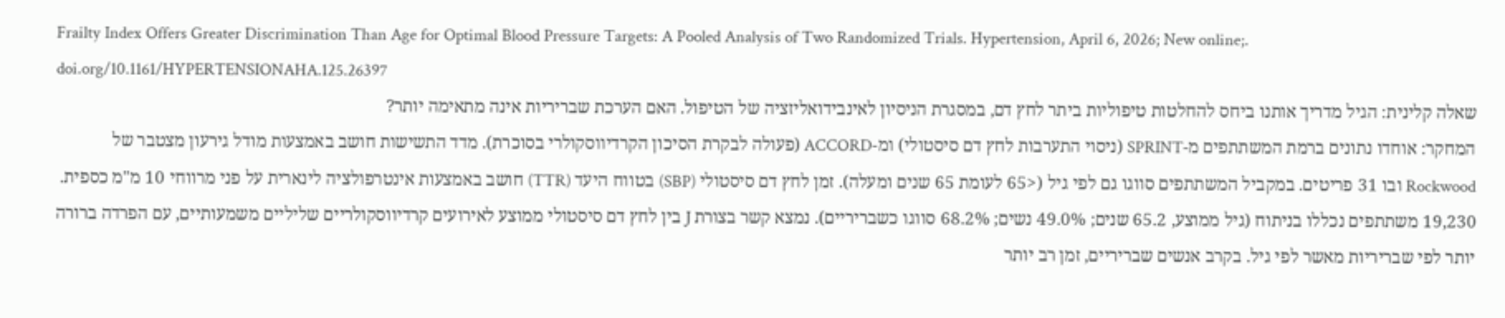Frailty Index Offers Greater Discrimination Than Age for Optimal Blood Pressure Targets: A Pooled Analysis of Two Randomized Trials. Hypertension, April 6, 2026; New online;. doi.org/10.1161/HYPERTENSIONAHA.125.26397
שאלה קלינית: הגיל מדריך אותנו ביחס להחלטות טיפוליות ביתר לחץ דם, במסגרת הניסיון לאינבידואליזציה של הטיפול. האם הערכת שבריריות אינה מתאימה יותר?
המחקר: אוחדו נתונים ברמת המשתתפים מ-SPRINT (ניסוי התערבות לחץ דם סיסטולי) ומ-ACCORD (פעולה לבקרת הסיכון הקרדיווסקולרי בסוכרת). מדד התשישות חושב באמצעות מודל גירעון מצטבר של Rockwood ובו 31 פריטים. במקביל המשתתפים סווגו גם לפי גיל (<65 לעומת 65 שנים ומעלה). זמן לחץ דם סיסטולי (SBP) בטווח היעד (TTR) חושב באמצעות אינטרפולציה לינארית על פני מרווחי 10 מ"מ כספית. 19,230 משתתפים נכללו בניתוח (גיל ממוצע, 65.2 שנים; 49.0% נשים; 68.2% סווגו כשבריריים). נמצא קשר בצורת J בין לחץ דם סיסטולי ממוצע לאירועים קרדיווסקולריים שליליים משמעותיים, עם הפרדה ברורה יותר לפי שבריריות מאשר לפי גיל. בקרב אנשים שבריריים, זמן רב יותר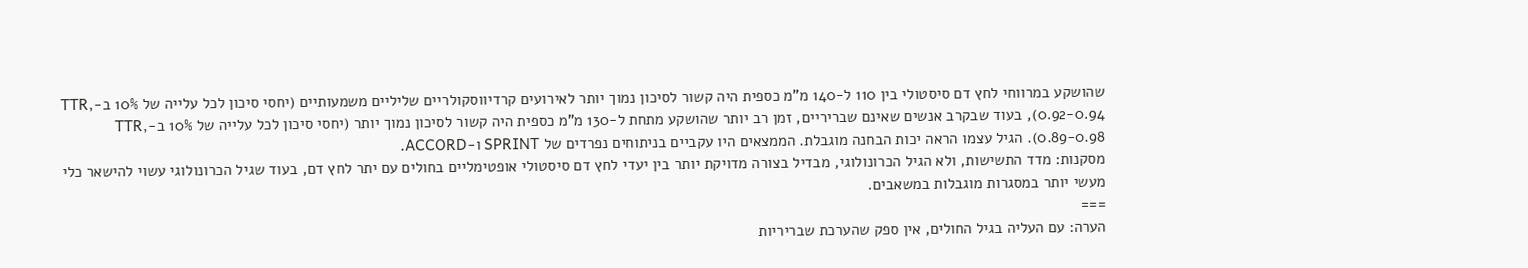שהושקע במרווחי לחץ דם סיסטולי בין 110 ל-140 מ"מ כספית היה קשור לסיכון נמוך יותר לאירועים קרדיווסקולריים שליליים משמעותיים (יחסי סיכון לכל עלייה של 10% ב-TTR, 0.92-0.94), בעוד שבקרב אנשים שאינם שבריריים, זמן רב יותר שהושקע מתחת ל-130 מ"מ כספית היה קשור לסיכון נמוך יותר (יחסי סיכון לכל עלייה של 10% ב-TTR, 0.89-0.98). הגיל עצמו הראה יכות הבחנה מוגבלת. הממצאים היו עקביים בניתוחים נפרדים של SPRINT ו-ACCORD.
מסקנות: מדד התשישות, ולא הגיל הכרונולוגי, מבדיל בצורה מדויקת יותר בין יעדי לחץ דם סיסטולי אופטימליים בחולים עם יתר לחץ דם, בעוד שגיל הכרונולוגי עשוי להישאר כלי מעשי יותר במסגרות מוגבלות במשאבים.
===
הערה: עם העליה בגיל החולים, אין ספק שהערכת שבריריות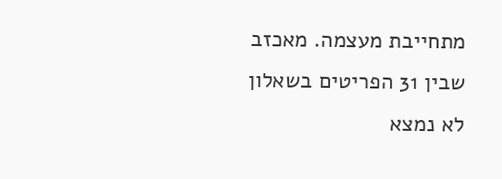מתחייבת מעצמה. מאכזב שבין 31 הפריטים בשאלון לא נמצא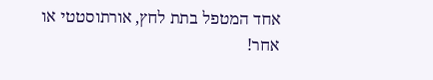אחד המטפל בתת לחץ, אורתוסטטי או אחר!